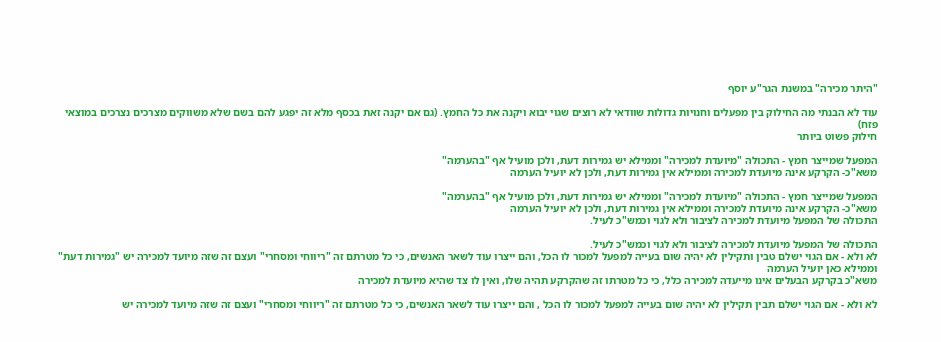"היתר מכירה" במשנת הגר"ע יוסף

עוד לא הבנתי מה החילוק בין מפעלים וחנויות גדולות שוודאי לא רוצים שגוי יבוא ויקנה את כל החמץ. (גם אם יקנה זאת בכסף מלא זה יפגע להם בשם שלא משווקים מצרכים נצרכים במוצאי פזח)
חילוק פשוט ביותר

המפעל שמייצר חמץ - התכולה "מיועדת למכירה" וממילא יש גמירות דעת, ולכן מועיל אף "בהערמה"
משא"כ- הקרקע אינה מיועדת למכירה וממילא אין גמירות דעת, ולכן לא יועיל הערמה

המפעל שמייצר חמץ - התכולה "מיועדת למכירה" וממילא יש גמירות דעת, ולכן מועיל אף "בהערמה"
משא"כ- הקרקע אינה מיועדת למכירה וממילא אין גמירות דעת, ולכן לא יועיל הערמה
התכולה של המפעל מיועדת למכירה לציבור ולא לגוי וכמש"כ לעיל.

התכולה של המפעל מיועדת למכירה לציבור ולא לגוי וכמש"כ לעיל.
לא ולא - אם הגוי ישלם טבין ותקילין לא יהיה שום בעייה למפעל למכור לו הכל, והם ייצרו עוד לשאר האנשים, כי כל מטרתם זה "ריווחי ומסחרי" ועצם זה שזה מיועד למכירה יש "גמירות דעת" וממילא כאן יועיל הערמה
משא"כ בקרקע הבעלים אינו מייעדה למכירה כלל, כי כל מטרתו זה שהקרקע תהיה שלו, ואין לו צד שהיא מיועדת למכירה

לא ולא - אם הגוי ישלם תבין תקילין לא יהיה שום בעייה למפעל למכור לו הכל , והם ייצרו עוד לשאר האנשים, כי כל מטרתם זה "ריווחי ומסחרי" ועצם זה שזה מיועד למכירה יש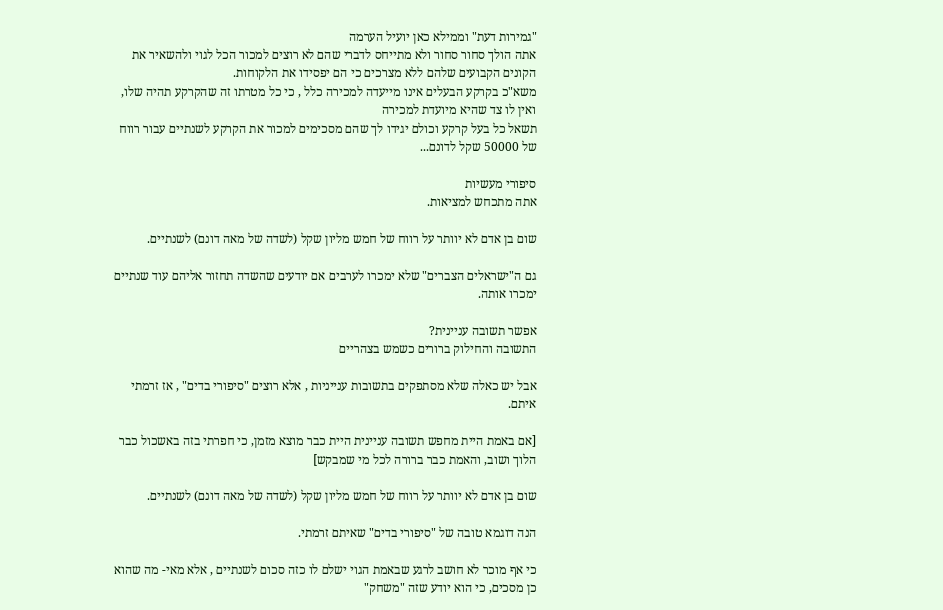"גמירות דעת" וממילא כאן יועיל הערמה
אתה הולך סחור סחור ולא מתייחס לדברי שהם לא רוצים למכור הכל לגוי ולהשאיר את הקונים הקבועים שלהם ללא מצרכים כי הם יפסידו את הלקוחות.
משא"כ בקרקע הבעלים אינו מייעדה למכירה כלל , כי כל מטרתו זה שהקרקע תהיה שלו, ואין לו צד שהיא מיועדת למכירה
תשאל כל בעל קרקע וכולם יגידו לך שהם מסכימים למכור את הקרקע לשנתיים עבור רווח של 50000 שקל לדונם...

סיפורי מעשיות
אתה מתכחש למציאות.

שום בן אדם לא יוותר על רווח של חמש מליון שקל (לשדה של מאה דונם) לשנתיים.

גם ה"ישראלים הצברים" שלא ימכרו לערבים אם יודעים שהשדה תחזור אליהם עוד שנתיים ימכרו אותה.

אפשר תשובה עניינית?
התשובה והחילוק ברורים כשמש בצהריים

אבל יש כאלה שלא מסתפקים בתשובות ענייניות , אלא רוצים "סיפורי בדים" , אז זרמתי איתם.

[אם באמת היית מחפש תשובה עניינית היית כבר מוצא מזמן, כי חפרתי בזה באשכול כבר הלוך ושוב, והאמת כבר ברורה לכל מי שמבקש]

שום בן אדם לא יוותר על רווח של חמש מליון שקל (לשדה של מאה דונם) לשנתיים.

הנה דוגמא טובה של "סיפורי בדים" שאיתם זרמתי.

כי אף מוכר לא חושב לרגע שבאמת הגוי ישלם לו כזה סכום לשנתיים , אלא מאי- מה שהוא כן מסכים, כי הוא יודע שזה "משחק"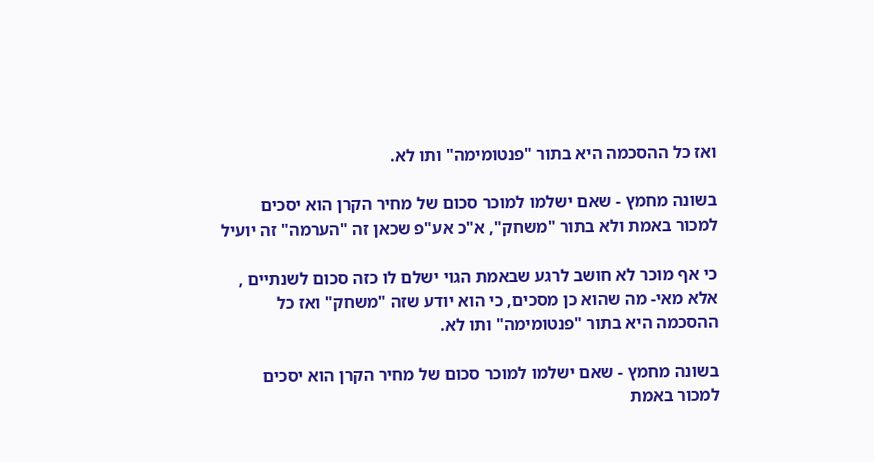ואז כל ההסכמה היא בתור "פנטומימה" ותו לא.

בשונה מחמץ - שאם ישלמו למוכר סכום של מחיר הקרן הוא יסכים למכור באמת ולא בתור "משחק", א"כ אע"פ שכאן זה "הערמה" זה יועיל

כי אף מוכר לא חושב לרגע שבאמת הגוי ישלם לו כזה סכום לשנתיים , אלא מאי- מה שהוא כן מסכים, כי הוא יודע שזה "משחק" ואז כל ההסכמה היא בתור "פנטומימה" ותו לא.

בשונה מחמץ - שאם ישלמו למוכר סכום של מחיר הקרן הוא יסכים למכור באמת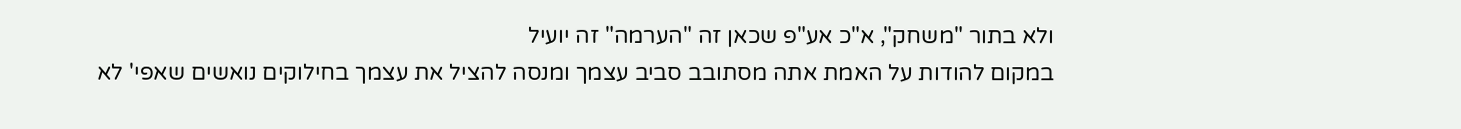ולא בתור "משחק", א"כ אע"פ שכאן זה "הערמה" זה יועיל
במקום להודות על האמת אתה מסתובב סביב עצמך ומנסה להציל את עצמך בחילוקים נואשים שאפי' לא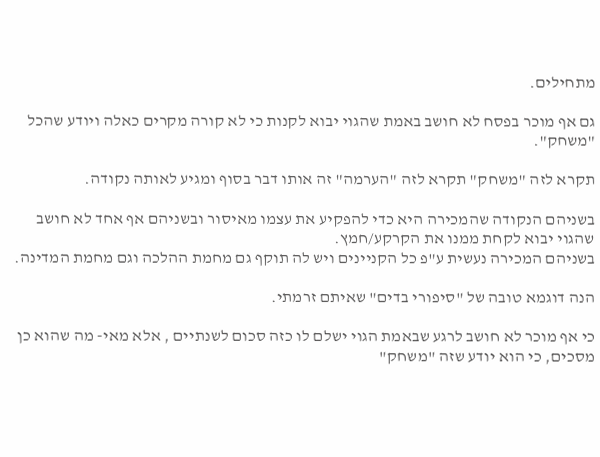מתחילים.

גם אף מוכר בפסח לא חושב באמת שהגוי יבוא לקנות כי לא קורה מקרים כאלה ויודע שהכל "משחק".

תקרא לזה "משחק" תקרא לזה "הערמה" זה אותו דבר בסוף ומגיע לאותה נקודה.

בשניהם הנקודה שהמכירה היא כדי להפקיע את עצמו מאיסור ובשניהם אף אחד לא חושב שהגוי יבוא לקחת ממנו את הקרקע/חמץ.
בשניהם המכירה נעשית ע"פ כל הקניינים ויש לה תוקף גם מחמת ההלכה וגם מחמת המדינה.

הנה דוגמא טובה של "סיפורי בדים" שאיתם זרמתי.

כי אף מוכר לא חושב לרגע שבאמת הגוי ישלם לו כזה סכום לשנתיים , אלא מאי- מה שהוא כן מסכים, כי הוא יודע שזה "משחק"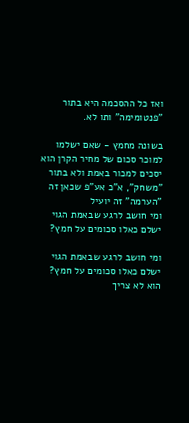ואז כל ההסכמה היא בתור "פנטומימה" ותו לא.

בשונה מחמץ - שאם ישלמו למוכר סכום של מחיר הקרן הוא יסכים למכור באמת ולא בתור "משחק", א"כ אע"פ שכאן זה "הערמה" זה יועיל
ומי חושב לרגע שבאמת הגוי ישלם כאלו סכומים על חמץ?

ומי חושב לרגע שבאמת הגוי ישלם כאלו סכומים על חמץ?
הוא לא צריך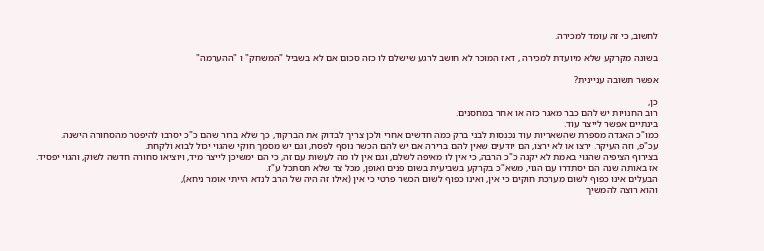לחשוב, כי זה עומד למכירה.

בשונה מקרקע שלא מיועדת למכירה , דאז המוכר לא חושב לרגע שישלם לו כזה סכום אם לא בשביל "המשחק" ו "ההערמה"

אפשר תשובה עניינית?

כן,
רוב החנויות יש להם כבר מאגר כזה או אחר במחסנים.
בינתיים אפשר לייצר עוד.
כמו"כ האגדה מספרת שהשאריות עוד נכנסות לבני ברק כמה חדשים אחרי ולכן צריך לבדוק את הברקוד, כך שלא ברור שהם כ"כ יסרבו להיפטר מהסחורה הישנה.
עכ"פ, וזה העיקר. ירצו או לא ירצו, הם יודעים שאין להם ברירה אם יש להם הכשר נוסף לפסח, וגם יש מסמך חוקי שהגוי יכול לבוא ולקחת.
בצירוף הציפיה שהגוי באמת לא יקנה כ"כ הרבה, כי אין לו מאיפה לשלם, וגם אין לו מה לעשות עם זה, כי הם ימשיכן לייצר מיד, ויוציאו סחורה חדשה לשוק, והגוי יפסיד.
אז באותה שנה הם יסתדרו עם הגוי, משא"כ בקרקע בשביעית בשום פנים ואופן, מכל צד שלא תסתכל ע"ז.
הבעלים אינו כפוף לשום מערכת חוקים כי אין, ואינו כפוף לשום הכשר פרטי כי אין (אילו זה היה של הרב לנדא הייתי אומר ניחא),
והוא רוצה להמשיך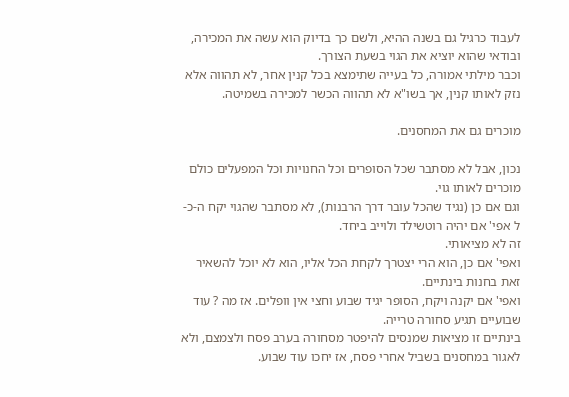לעבוד כרגיל גם בשנה ההיא, ולשם כך בדיוק הוא עשה את המכירה, ובודאי שהוא יוציא את הגוי בשעת הצורך.
וכבר מילתי אמורה, כל בעייה שתימצא בכל קנין אחר, לא תהווה אלא נזק לאותו קנין, אך בשו"א לא תהווה הכשר למכירה בשמיטה.

מוכרים גם את המחסנים.

נכון, אבל לא מסתבר שכל הסופרים וכל החנויות וכל המפעלים כולם מוכרים לאותו גוי.
וגם אם כן (נגיד שהכל עובר דרך הרבנות), לא מסתבר שהגוי יקח ה-כ-ל אפי' אם יהיה רוטשילד ולוייב ביחד.
זה לא מציאותי.
ואפי' אם כן, הוא הרי יצטרך לקחת הכל אליו, הוא לא יוכל להשאיר זאת בחנות בינתיים.
ואפי' אם יקנה ויקח, הסופר יגיד שבוע וחצי אין וופלים. אז מה ? עוד שבועיים תגיע סחורה טרייה.
בינתיים זו מציאות שמנסים להיפטר מסחורה בערב פסח ולצמצם, ולא לאגור במחסנים בשביל אחרי פסח, אז יחכו עוד שבוע.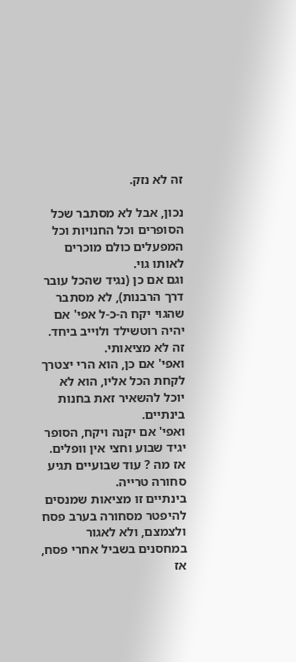זה לא נזק.

נכון, אבל לא מסתבר שכל הסופרים וכל החנויות וכל המפעלים כולם מוכרים לאותו גוי.
וגם אם כן (נגיד שהכל עובר דרך הרבנות), לא מסתבר שהגוי יקח ה-כ-ל אפי' אם יהיה רוטשילד ולוייב ביחד.
זה לא מציאותי.
ואפי' אם כן, הוא הרי יצטרך לקחת הכל אליו, הוא לא יוכל להשאיר זאת בחנות בינתיים.
ואפי' אם יקנה ויקח, הסופר יגיד שבוע וחצי אין וופלים. אז מה ? עוד שבועיים תגיע סחורה טרייה.
בינתיים זו מציאות שמנסים להיפטר מסחורה בערב פסח ולצמצם, ולא לאגור במחסנים בשביל אחרי פסח, אז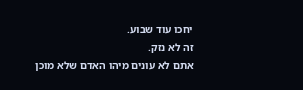יחכו עוד שבוע.
זה לא נזק.
אתם לא עונים מיהו האדם שלא מוכן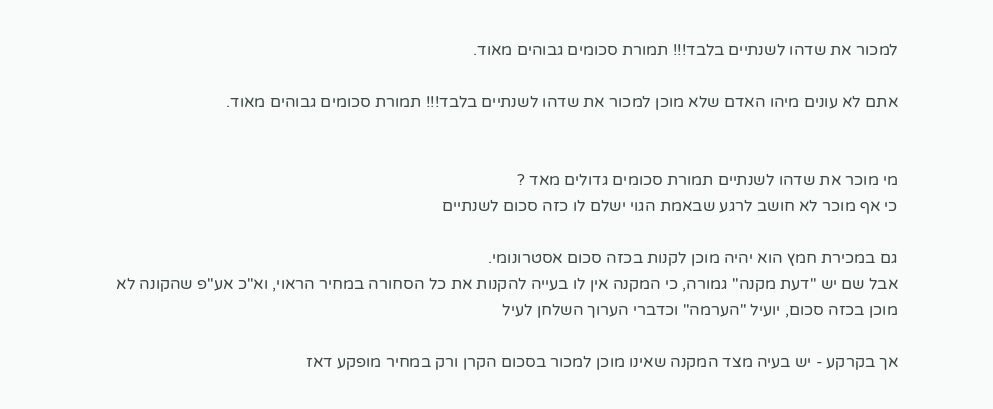למכור את שדהו לשנתיים בלבד!!! תמורת סכומים גבוהים מאוד.

אתם לא עונים מיהו האדם שלא מוכן למכור את שדהו לשנתיים בלבד!!! תמורת סכומים גבוהים מאוד.


מי מוכר את שדהו לשנתיים תמורת סכומים גדולים מאד ?
כי אף מוכר לא חושב לרגע שבאמת הגוי ישלם לו כזה סכום לשנתיים

גם במכירת חמץ הוא יהיה מוכן לקנות בכזה סכום אסטרונומי.
אבל שם יש "דעת מקנה" גמורה, כי המקנה אין לו בעייה להקנות את כל הסחורה במחיר הראוי, וא"כ אע"פ שהקונה לא מוכן בכזה סכום, יועיל "הערמה" וכדברי הערוך השלחן לעיל

אך בקרקע - יש בעיה מצד המקנה שאינו מוכן למכור בסכום הקרן ורק במחיר מופקע דאז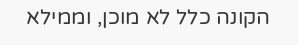הקונה כלל לא מוכן, וממילא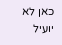כאן לא יועיל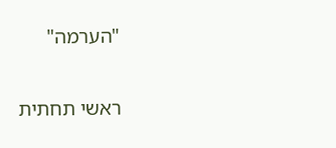"הערמה"

ראשי תחתית